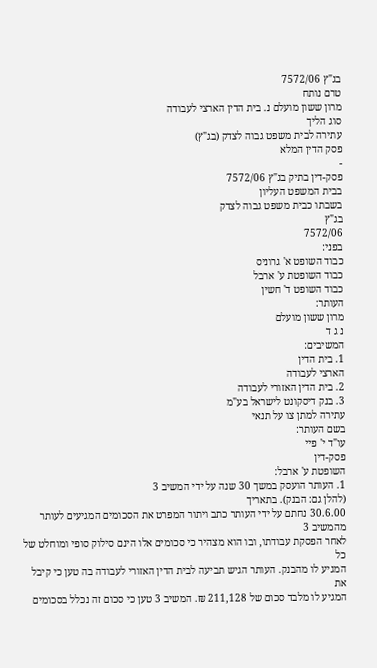בג"ץ 7572/06
טרם נותח
מרון ששון מועלם נ. בית הדין הארצי לעבודה
סוג הליך
עתירה לבית משפט גבוה לצדק (בג"ץ)
פסק הדין המלא
-
פסק-דין בתיק בג"ץ 7572/06
בבית המשפט העליון
בשבתו כבית משפט גבוה לצדק
בג"ץ
7572/06
בפני:
כבוד השופט א' גרוניס
כבוד השופטת ע' ארבל
כבוד השופט ד' חשין
העותר:
מרון ששון מועלם
נ ג ד
המשיבים:
1. בית הדין
הארצי לעבודה
2. בית הדין האזורי לעבודה
3. בנק דיסקונט לישראל בע"מ
עתירה למתן צו על תנאי
בשם העותר:
עו"ד י' פיי
פסק-דין
השופטת ע' ארבל:
1. העותר הועסק במשך 30 שנה על ידי המשיב 3
(להלן גם: הבנק). בתאריך
30.6.00 נחתם על ידי העותר כתב ויתור המפרט את הסכומים המגיעים לעותר מהמשיב 3
לאחר הפסקת עבודתו, ובו הוא מצהיר כי סכומים אלו הינם סילוק סופי ומוחלט של כל
המגיע לו מהבנק. העותר הגיש תביעה לבית הדין האזורי לעבודה בה טען כי קיבל את
המגיע לו מלבד סכום של 211,128 ₪. המשיב 3 טען כי סכום זה נכלל בסכומים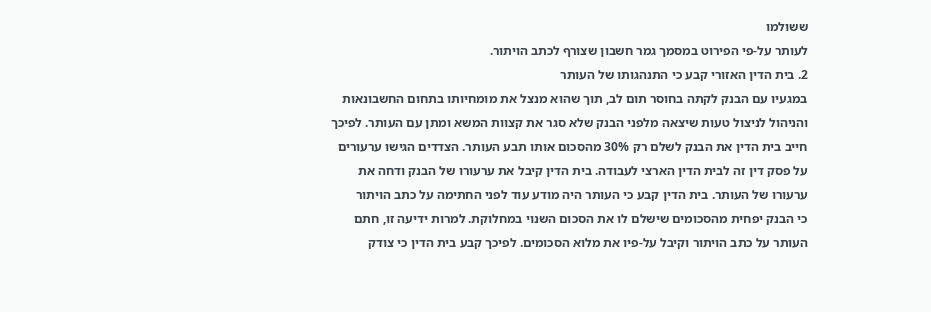ששולמו
לעותר על-פי הפירוט במסמך גמר חשבון שצורף לכתב הויתור.
2. בית הדין האזורי קבע כי התנהגותו של העותר
במגעיו עם הבנק לקתה בחוסר תום לב, תוך שהוא מנצל את מומחיותו בתחום החשבונאות
והניהול לניצול טעות שיצאה מלפני הבנק שלא סגר את קצוות המשא ומתן עם העותר. לפיכך
חייב בית הדין את הבנק לשלם רק 30% מהסכום אותו תבע העותר. הצדדים הגישו ערעורים
על פסק דין זה לבית הדין הארצי לעבודה. בית הדין קיבל את ערעורו של הבנק ודחה את
ערעורו של העותר. בית הדין קבע כי העותר היה מודע עוד לפני החתימה על כתב הויתור
כי הבנק יפחית מהסכומים שישלם לו את הסכום השנוי במחלוקת. למרות ידיעה זו, חתם
העותר על כתב הויתור וקיבל על-פיו את מלוא הסכומים. לפיכך קבע בית הדין כי צודק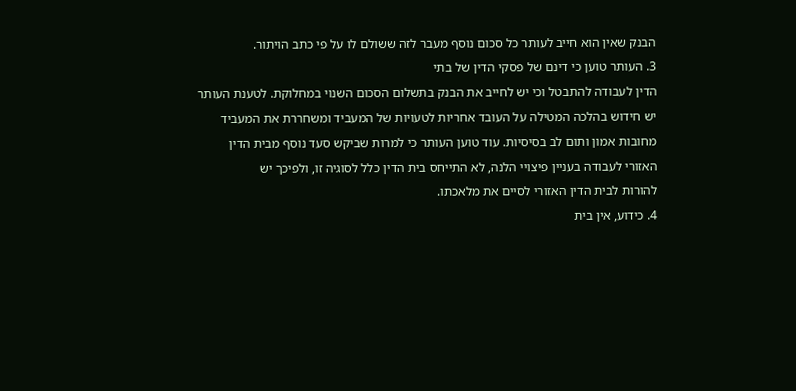הבנק שאין הוא חייב לעותר כל סכום נוסף מעבר לזה ששולם לו על פי כתב הויתור.
3. העותר טוען כי דינם של פסקי הדין של בתי
הדין לעבודה להתבטל וכי יש לחייב את הבנק בתשלום הסכום השנוי במחלוקת. לטענת העותר
יש חידוש בהלכה המטילה על העובד אחריות לטעויות של המעביד ומשחררת את המעביד
מחובות אמון ותום לב בסיסיות. עוד טוען העותר כי למרות שביקש סעד נוסף מבית הדין
האזורי לעבודה בעניין פיצויי הלנה, לא התייחס בית הדין כלל לסוגיה זו, ולפיכך יש
להורות לבית הדין האזורי לסיים את מלאכתו.
4. כידוע, אין בית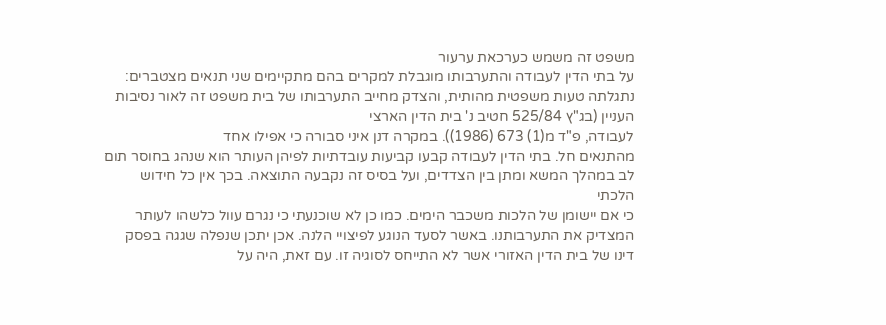משפט זה משמש כערכאת ערעור
על בתי הדין לעבודה והתערבותו מוגבלת למקרים בהם מתקיימים שני תנאים מצטברים:
נתגלתה טעות משפטית מהותית, והצדק מחייב התערבותו של בית משפט זה לאור נסיבות
העניין (בג"ץ 525/84 חטיב נ' בית הדין הארצי
לעבודה, פ"ד מ(1) 673 (1986)). במקרה דנן איני סבורה כי אפילו אחד
מהתנאים חל. בתי הדין לעבודה קבעו קביעות עובדתיות לפיהן העותר הוא שנהג בחוסר תום
לב במהלך המשא ומתן בין הצדדים, ועל בסיס זה נקבעה התוצאה. בכך אין כל חידוש הלכתי
כי אם יישומן של הלכות משכבר הימים. כמו כן לא שוכנעתי כי נגרם עוול כלשהו לעותר
המצדיק את התערבותנו. באשר לסעד הנוגע לפיצויי הלנה. אכן יתכן שנפלה שגגה בפסק
דינו של בית הדין האזורי אשר לא התייחס לסוגיה זו. עם זאת, היה על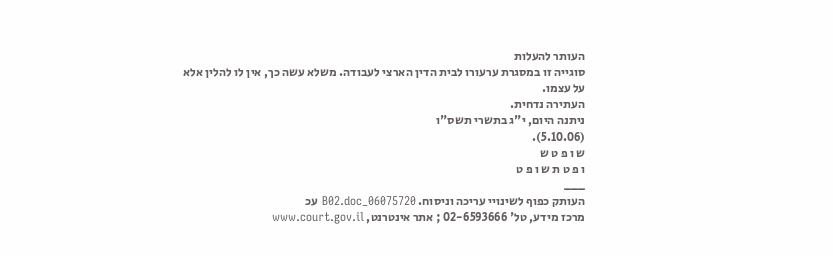העותר להעלות
סוגייה זו במסגרת ערעורו לבית הדין הארצי לעבודה. משלא עשה כך, אין לו להלין אלא
על עצמו.
העתירה נדחית.
ניתנה היום, י"ג בתשרי תשס"ו
(5.10.06).
ש ו פ ט ש
ו פ ט ת ש ו פ ט
___
העותק כפוף לשינויי עריכה וניסוח. 06075720_B02.doc עכ
מרכז מידע, טל' 02-6593666 ; אתר אינטרנט, www.court.gov.il